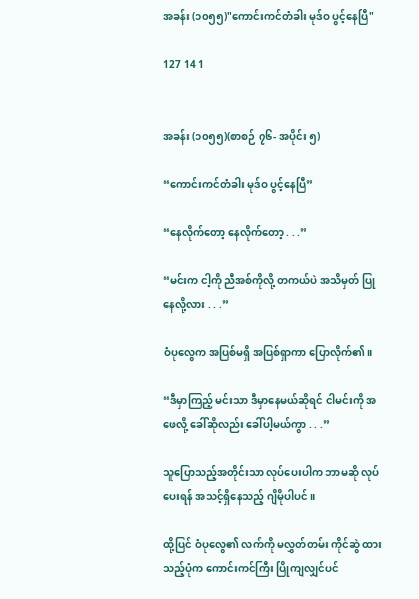အခန်း (၁၀၅၅)"ကောင်းကင်တံခါး မုဒ်ဝ ပွင့်နေပြီ"

127 14 1


အခန်း (၁၀၅၅)(စာစဉ် ၇၆- အပိုင်း ၅)

“ကောင်းကင်တံခါး မုဒ်ဝ ပွင့်နေပြီ”

“နေလိုက်တော့ နေလိုက်တော့ . . .”

“မင်းက ငါ့ကို ညီအစ်ကိုလို့ တကယ်ပဲ အသိမှတ် ပြုနေလို့လား . . .”

ဝံပုလွေက အပြစ်မရှိ အပြစ်ရှာကာ ပြောလိုက်၏။

“ဒီမှာကြည့် မင်းသာ ဒီမှာနေမယ်ဆိုရင် ငါမင်းကို အဖေလို့ ခေါ်ဆိုလည်း ခေါ်ပါ့မယ်ကွာ . . .”

သူပြောသည့်အတိုင်းသာ လုပ်ပေးပါက ဘာမဆို လုပ်ပေးရန် အသင့်ရှိနေသည့် ဂျိမိုပါပင်။

ထို့ပြင် ဝံပုလွေ၏ လက်ကို မလွှတ်တမ်း ကိုင်ဆွဲ ထားသည့်ပုံက ကောင်းကင်ကြီး ပြိုကျလျှင်ပင်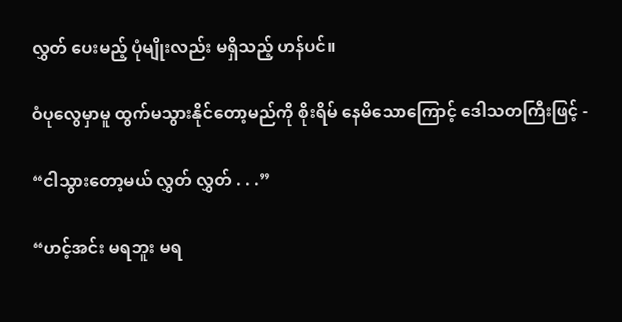လွှတ် ပေးမည့် ပုံမျိုးလည်း မရှိသည့် ဟန်ပင်။

ဝံပုလွေမှာမူ ထွက်မသွားနိုင်တော့မည်ကို စိုးရိမ် နေမိသောကြောင့် ဒေါသတကြီးဖြင့် -

“ငါသွားတော့မယ် လွှတ် လွှတ် . . .”

“ဟင့်အင်း မရဘူး မရ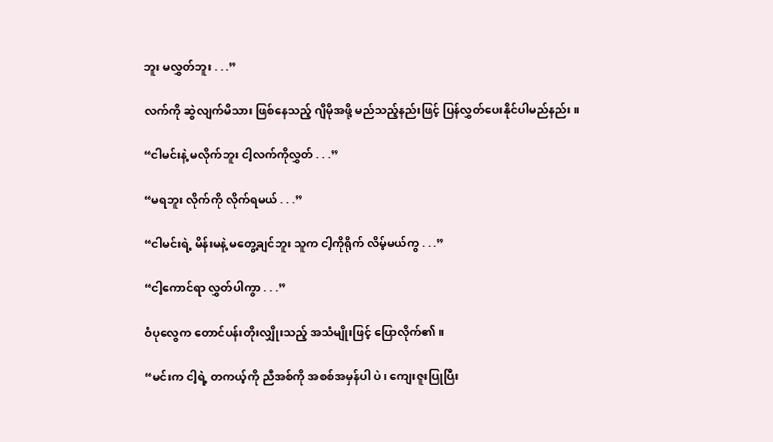ဘူး မလွှတ်ဘူး . . .”

လက်ကို ဆွဲလျက်မိသား ဖြစ်နေသည့် ဂျိမိုအဖို့ မည်သည့်နည်းဖြင့် ပြန်လွှတ်ပေးနိုင်ပါမည်နည်း။

“ငါမင်းနဲ့ မလိုက်ဘူး ငါ့လက်ကိုလွှတ် . . .”

“မရဘူး လိုက်ကို လိုက်ရမယ် . . .”

“ငါမင်းရဲ့ မိန်းမနဲ့ မတွေ့ချင်ဘူး သူက ငါ့ကိုရိုက် လိမ့်မယ်ကွ . . .”

“ငါ့ကောင်ရာ လွှတ်ပါကွာ . . .”

ဝံပုလွေက တောင်ပန်းတိုးလျှိုးသည့် အသံမျိုးဖြင့် ပြောလိုက်၏။

“မင်းက ငါ့ရဲ့ တကယ့်ကို ညီအစ်ကို အစစ်အမှန်ပါ ပဲ၊ ကျေးဇူးပြုပြီး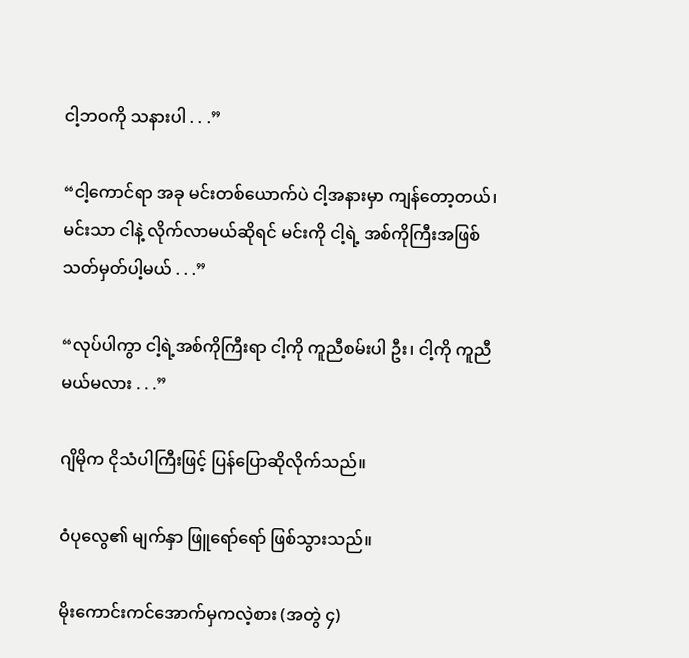ငါ့ဘဝကို သနားပါ . . .”

“ငါ့ကောင်ရာ အခု မင်းတစ်ယောက်ပဲ ငါ့အနားမှာ ကျန်တော့တယ်၊ မင်းသာ ငါနဲ့ လိုက်လာမယ်ဆိုရင် မင်းကို ငါ့ရဲ့ အစ်ကိုကြီးအဖြစ် သတ်မှတ်ပါ့မယ် . . .”

“လုပ်ပါကွာ ငါ့ရဲ့အစ်ကိုကြီးရာ ငါ့ကို ကူညီစမ်းပါ ဦး၊ ငါ့ကို ကူညီမယ်မလား . . .”

ဂျိမိုက ငိုသံပါကြီးဖြင့် ပြန်ပြောဆိုလိုက်သည်။

ဝံပုလွေ၏ မျက်နှာ ဖြူရော်ရော် ဖြစ်သွားသည်။

မိုးကောင်းကင်အောက်မှကလဲ့စား (အတွဲ ၄)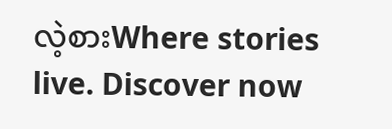လဲ့စားWhere stories live. Discover now